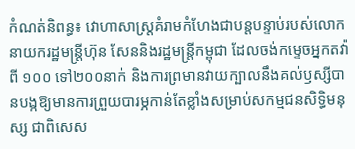កំណត់និពន្ធ៖ វោហាសាស្រ្តគំរាមកំហែងជាបន្តបន្ទាប់របស់លោកនាយករដ្ឋមន្ត្រីហ៊ុន សែននិងរដ្ឋមន្ត្រីកម្ពុជា ដែលចង់កម្ទេចអ្នកតវ៉ាពី ១០០ ទៅ២០០នាក់ និងការព្រមានវាយក្បាលនឹងគល់ឫស្សីបានបង្កឱ្យមានការព្រួយបារម្ភកាន់តែខ្លាំងសម្រាប់សកម្មជនសិទ្ធិមនុស្ស ជាពិសេស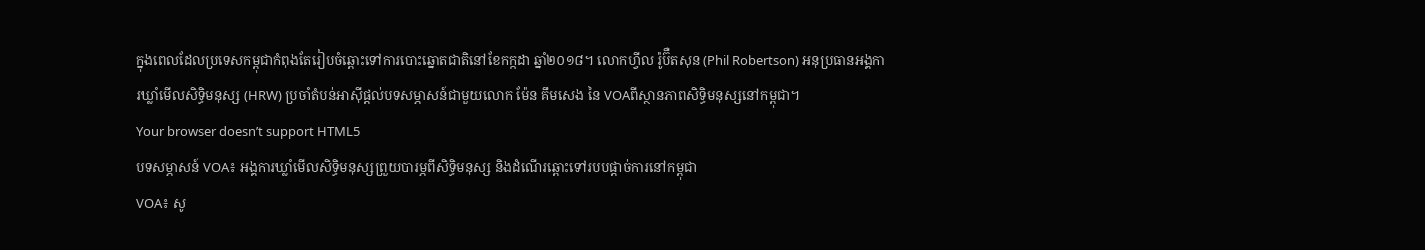ក្នុងពេលដែលប្រទេសកម្ពុជាកំពុងតែរៀបចំឆ្ពោះទៅការបោះឆ្នោតជាតិនៅខែកក្កដា ឆ្នាំ២០១៨។ លោកហ្វីល រ៉ូប៊ឺតសុន (Phil Robertson) អនុប្រធានអង្គការឃ្លាំមើលសិទ្ធិមនុស្ស (HRW) ប្រចាំតំបន់អាស៊ីផ្តល់បទសម្ភាសន៍ជាមួយលោក ម៉ែន គឹមសេង នៃ VOAពីស្ថានភាពសិទ្ធិមនុស្សនៅកម្ពុជា។
Your browser doesn’t support HTML5
បទសម្ភាសន៍ VOA៖ អង្គការឃ្លាំមើលសិទ្ធិមនុស្សព្រួយបារម្ភពីសិទ្ធិមនុស្ស និងដំណើរឆ្ពោះទៅរបបផ្តាច់ការនៅកម្ពុជា
VOA៖ សូ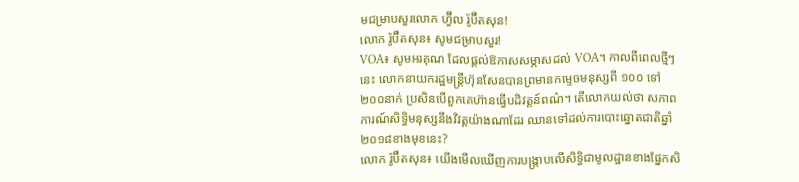មជម្រាបសួរលោក ហ្វ៊ីល រ៉ូប៊ឺតសុន!
លោក រ៉ូប៊ឺតសុន៖ សូមជម្រាបសួរ!
VOA៖ សូមអរគុណ ដែលផ្តល់ឱកាសសម្ភាសដល់ VOA។ កាលពីពេលថ្មីៗនេះ លោកនាយករដ្ឋមន្ត្រីហ៊ុនសែនបានព្រមានកម្ទេចមនុស្សពី ១០០ ទៅ២០០នាក់ ប្រសិនបើពួកគេហ៊ានធ្វើបដិវត្តន៍ពណ៌។ តើលោកយល់ថា សភាពការណ៍សិទ្ធិមនុស្សនឹងវិវត្តយ៉ាងណាដែរ ឈានទៅដល់ការបោះឆ្នោតជាតិឆ្នាំ២០១៨ខាងមុខនេះ?
លោក រ៉ូប៊ឺតសុន៖ យើងមើលឃើញការបង្ក្រាបលើសិទ្ធិជាមូលដ្ឋានខាងផ្នែកសិ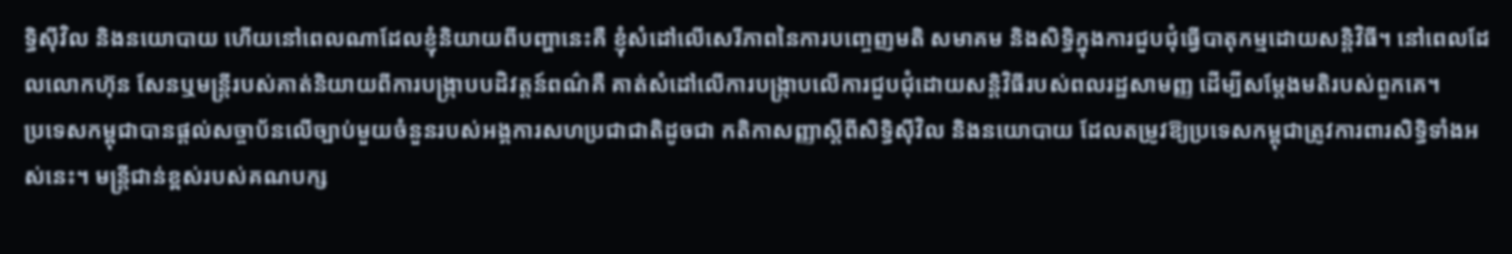ទ្ធិស៊ីវិល និងនយោបាយ ហើយនៅពេលណាដែលខ្ញុំនិយាយពីបញ្ហានេះគឺ ខ្ញុំសំដៅលើសេរីភាពនៃការបញ្ចេញមតិ សមាគម និងសិទ្ធិក្នុងការជួបជុំធ្វើបាតុកម្មដោយសន្តិវិធី។ នៅពេលដែលលោកហ៊ុន សែនឬមន្ត្រីរបស់គាត់និយាយពីការបង្ក្រាបបដិវត្តន៍ពណ៌គឺ គាត់សំដៅលើការបង្រ្កាបលើការជួបជុំដោយសន្តិវិធីរបស់ពលរដ្ឋសាមញ្ញ ដើម្បីសម្តែងមតិរបស់ពួកគេ។
ប្រទេសកម្ពុជាបានផ្តល់សច្ចាប័នលើច្បាប់មួយចំនួនរបស់អង្គការសហប្រជាជាតិដូចជា កតិកាសញ្ញាស្តីពីសិទ្ធិស៊ីវិល និងនយោបាយ ដែលតម្រូវឱ្យប្រទេសកម្ពុជាត្រូវការពារសិទ្ធិទាំងអស់នេះ។ មន្ត្រីជាន់ខ្ពស់របស់គណបក្ស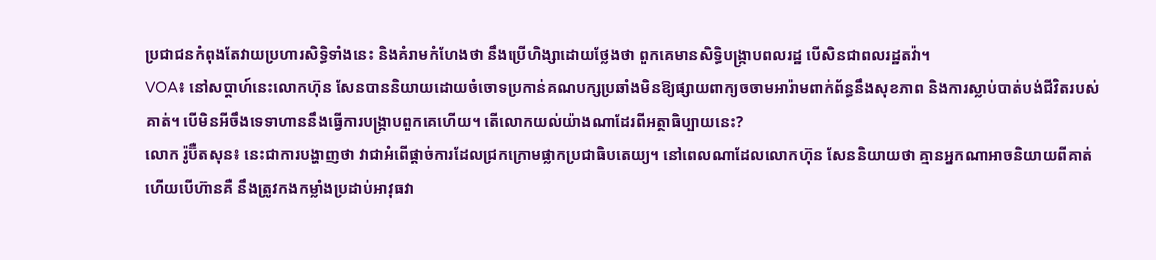ប្រជាជនកំពុងតែវាយប្រហារសិទ្ធិទាំងនេះ និងគំរាមកំហែងថា នឹងប្រើហិង្សាដោយថ្លែងថា ពួកគេមានសិទ្ធិបង្ក្រាបពលរដ្ឋ បើសិនជាពលរដ្ឋតវ៉ា។
VOA៖ នៅសប្តាហ៍នេះលោកហ៊ុន សែនបាននិយាយដោយចំចោទប្រកាន់គណបក្សប្រឆាំងមិនឱ្យផ្សាយពាក្យចចាមអារ៉ាមពាក់ព័ន្ធនឹងសុខភាព និងការស្លាប់បាត់បង់ជីវិតរបស់គាត់។ បើមិនអីចឹងទេទាហាននឹងធ្វើការបង្ក្រាបពួកគេហើយ។ តើលោកយល់យ៉ាងណាដែរពីអត្ថាធិប្បាយនេះ?
លោក រ៉ូប៊ឺតសុន៖ នេះជាការបង្ហាញថា វាជាអំពើផ្តាច់ការដែលជ្រកក្រោមផ្លាកប្រជាធិបតេយ្យ។ នៅពេលណាដែលលោកហ៊ុន សែននិយាយថា គ្មានអ្នកណាអាចនិយាយពីគាត់ ហើយបើហ៊ានគឺ នឹងត្រូវកងកម្លាំងប្រដាប់អាវុធវា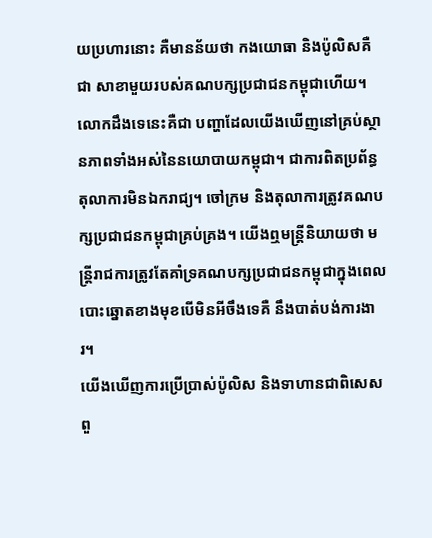យប្រហារនោះ គឺមានន័យថា កងយោធា និងប៉ូលិសគឺជា សាខាមួយរបស់គណបក្សប្រជាជនកម្ពុជាហើយ។ លោកដឹងទេនេះគឺជា បញ្ហាដែលយើងឃើញនៅគ្រប់ស្ថានភាពទាំងអស់នៃនយោបាយកម្ពុជា។ ជាការពិតប្រព័ន្ធតុលាការមិនឯករាជ្យ។ ចៅក្រម និងតុលាការត្រូវគណបក្សប្រជាជនកម្ពុជាគ្រប់គ្រង។ យើងឮមន្ត្រីនិយាយថា មន្ត្រីរាជការត្រូវតែគាំទ្រគណបក្សប្រជាជនកម្ពុជាក្នុងពេលបោះឆ្នោតខាងមុខបើមិនអីចឹងទេគឺ នឹងបាត់បង់ការងារ។
យើងឃើញការប្រើប្រាស់ប៉ូលិស និងទាហានជាពិសេសពួ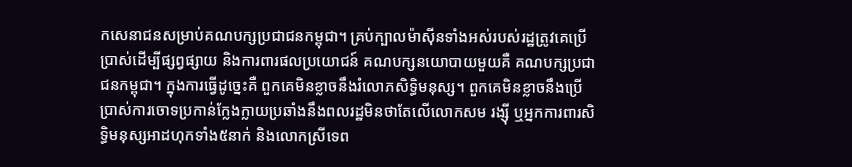កសេនាជនសម្រាប់គណបក្សប្រជាជនកម្ពុជា។ គ្រប់ក្បាលម៉ាស៊ីនទាំងអស់របស់រដ្ឋត្រូវគេប្រើប្រាស់ដើម្បីផ្សព្វផ្សាយ និងការពារផលប្រយោជន៍ គណបក្សនយោបាយមួយគឺ គណបក្សប្រជាជនកម្ពុជា។ ក្នុងការធ្វើដូច្នេះគឺ ពួកគេមិនខ្លាចនឹងរំលោភសិទ្ធិមនុស្ស។ ពួកគេមិនខ្លាចនឹងប្រើប្រាស់ការចោទប្រកាន់ក្លែងក្លាយប្រឆាំងនឹងពលរដ្ឋមិនថាតែលើលោកសម រង្ស៊ី ឬអ្នកការពារសិទ្ធិមនុស្សអាដហុកទាំង៥នាក់ និងលោកស្រីទេព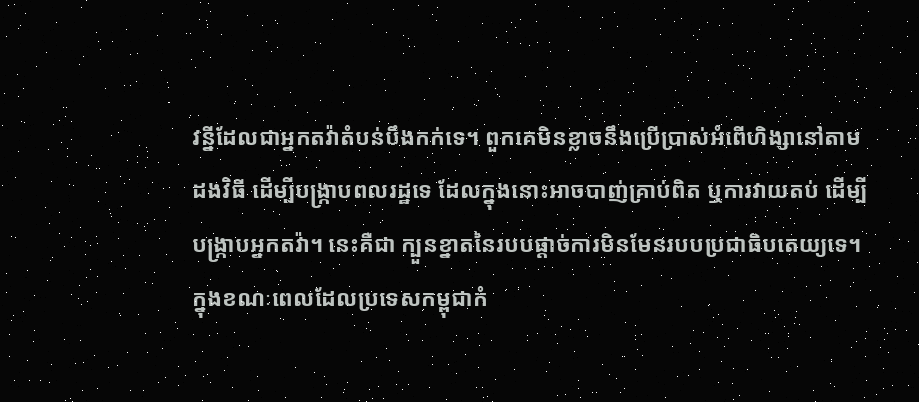វន្នីដែលជាអ្នកតវ៉ាតំបន់បឹងកក់ទេ។ ពួកគេមិនខ្លាចនឹងប្រើប្រាស់អំពើហិង្សានៅតាមដងវិធី ដើម្បីបង្រ្កាបពលរដ្ឋទេ ដែលក្នុងនោះអាចបាញ់គ្រាប់ពិត ឬការវាយតប់ ដើម្បីបង្ក្រាបអ្នកតវ៉ា។ នេះគឺជា ក្បួនខ្នាតនៃរបបផ្តាច់ការមិនមែនរបបប្រជាធិបតេយ្យទេ។
ក្នុងខណៈពេលដែលប្រទេសកម្ពុជាកំ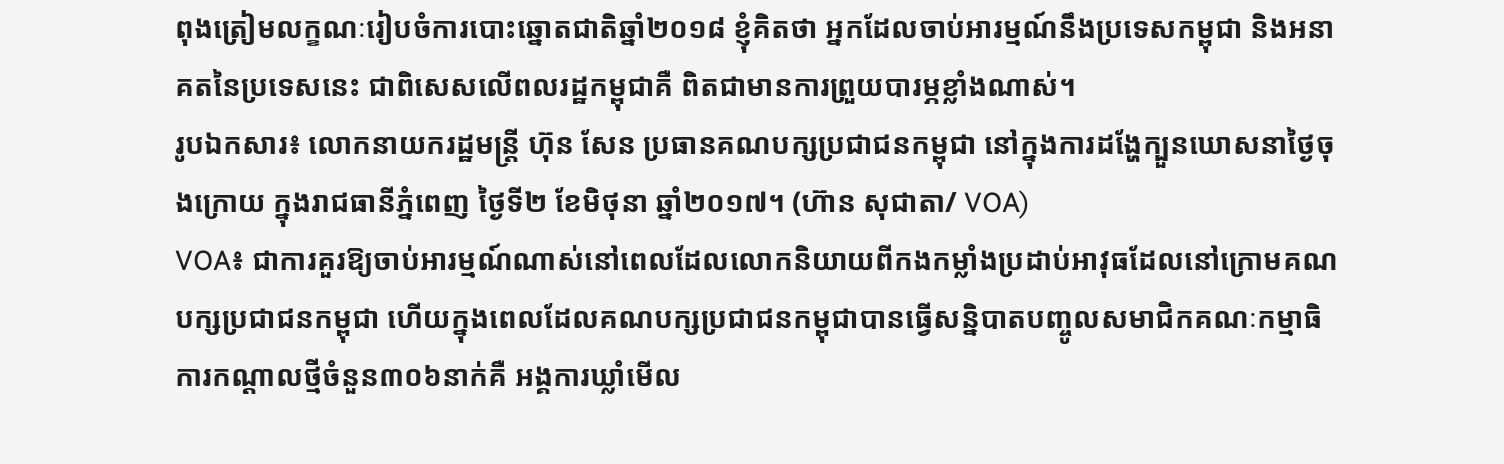ពុងត្រៀមលក្ខណៈរៀបចំការបោះឆ្នោតជាតិឆ្នាំ២០១៨ ខ្ញុំគិតថា អ្នកដែលចាប់អារម្មណ៍នឹងប្រទេសកម្ពុជា និងអនាគតនៃប្រទេសនេះ ជាពិសេសលើពលរដ្ឋកម្ពុជាគឺ ពិតជាមានការព្រួយបារម្ភខ្លាំងណាស់។
រូបឯកសារ៖ លោកនាយករដ្ឋមន្ត្រី ហ៊ុន សែន ប្រធានគណបក្សប្រជាជនកម្ពុជា នៅក្នុងការដង្ហែក្បួនឃោសនាថ្ងៃចុងក្រោយ ក្នុងរាជធានីភ្នំពេញ ថ្ងៃទី២ ខែមិថុនា ឆ្នាំ២០១៧។ (ហ៊ាន សុជាតា/ VOA)
VOA៖ ជាការគួរឱ្យចាប់អារម្មណ៍ណាស់នៅពេលដែលលោកនិយាយពីកងកម្លាំងប្រដាប់អាវុធដែលនៅក្រោមគណបក្សប្រជាជនកម្ពុជា ហើយក្នុងពេលដែលគណបក្សប្រជាជនកម្ពុជាបានធ្វើសន្និបាតបញ្ចូលសមាជិកគណៈកម្មាធិការកណ្តាលថ្មីចំនួន៣០៦នាក់គឺ អង្គការឃ្លាំមើល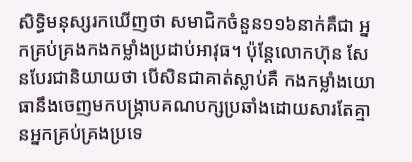សិទ្ធិមនុស្សរកឃើញថា សមាជិកចំនួន១១៦នាក់គឺជា អ្នកគ្រប់គ្រងកងកម្លាំងប្រដាប់អាវុធ។ ប៉ុន្តែលោកហ៊ុន សែនបែរជានិយាយថា បើសិនជាគាត់ស្លាប់គឺ កងកម្លាំងយោធានឹងចេញមកបង្ក្រាបគណបក្សប្រឆាំងដោយសារតែគ្មានអ្នកគ្រប់គ្រងប្រទេ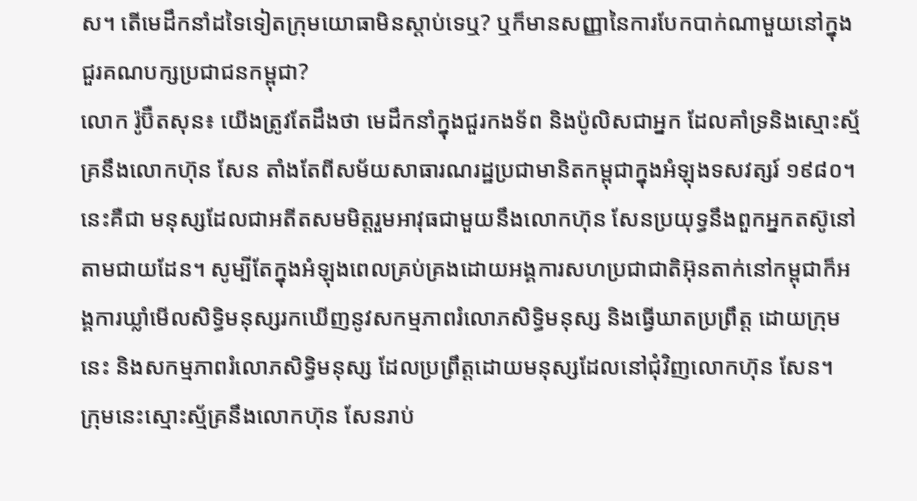ស។ តើមេដឹកនាំដទៃទៀតក្រុមយោធាមិនស្តាប់ទេឬ? ឬក៏មានសញ្ញានៃការបែកបាក់ណាមួយនៅក្នុងជួរគណបក្សប្រជាជនកម្ពុជា?
លោក រ៉ូប៊ឺតសុន៖ យើងត្រូវតែដឹងថា មេដឹកនាំក្នុងជួរកងទ័ព និងប៉ូលិសជាអ្នក ដែលគាំទ្រនិងស្មោះស្ម័គ្រនឹងលោកហ៊ុន សែន តាំងតែពីសម័យសាធារណរដ្ឋប្រជាមានិតកម្ពុជាក្នុងអំឡុងទសវត្សរ៍ ១៩៨០។ នេះគឺជា មនុស្សដែលជាអតីតសមមិត្តរួមអាវុធជាមួយនឹងលោកហ៊ុន សែនប្រយុទ្ធនឹងពួកអ្នកតស៊ូនៅតាមជាយដែន។ សូម្បីតែក្នុងអំឡុងពេលគ្រប់គ្រងដោយអង្គការសហប្រជាជាតិអ៊ុនតាក់នៅកម្ពុជាក៏អង្គការឃ្លាំមើលសិទ្ធិមនុស្សរកឃើញនូវសកម្មភាពរំលោភសិទ្ធិមនុស្ស និងធ្វើឃាតប្រព្រឹត្ត ដោយក្រុមនេះ និងសកម្មភាពរំលោភសិទ្ធិមនុស្ស ដែលប្រព្រឹត្តដោយមនុស្សដែលនៅជុំវិញលោកហ៊ុន សែន។
ក្រុមនេះស្មោះស្ម័គ្រនឹងលោកហ៊ុន សែនរាប់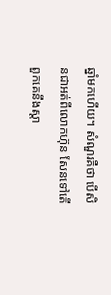ឆ្នាំមកហើយ។ សំណួរគឺថា បើសិនជាអត់ពីលោកហ៊ុន សែនទៅតើពួកគេនឹងស្តា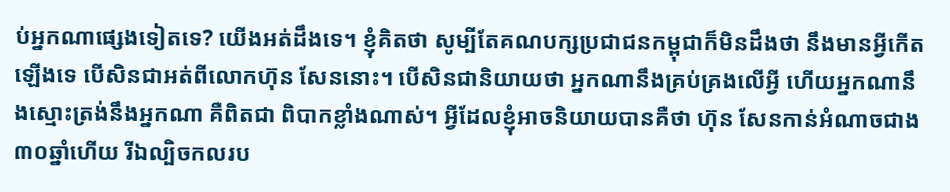ប់អ្នកណាផ្សេងទៀតទេ? យើងអត់ដឹងទេ។ ខ្ញុំគិតថា សូម្បីតែគណបក្សប្រជាជនកម្ពុជាក៏មិនដឹងថា នឹងមានអ្វីកើតឡើងទេ បើសិនជាអត់ពីលោកហ៊ុន សែននោះ។ បើសិនជានិយាយថា អ្នកណានឹងគ្រប់គ្រងលើអ្វី ហើយអ្នកណានឹងស្មោះត្រង់នឹងអ្នកណា គឺពិតជា ពិបាកខ្លាំងណាស់។ អ្វីដែលខ្ញុំអាចនិយាយបានគឺថា ហ៊ុន សែនកាន់អំណាចជាង៣០ឆ្នាំហើយ រីឯល្បិចកលរប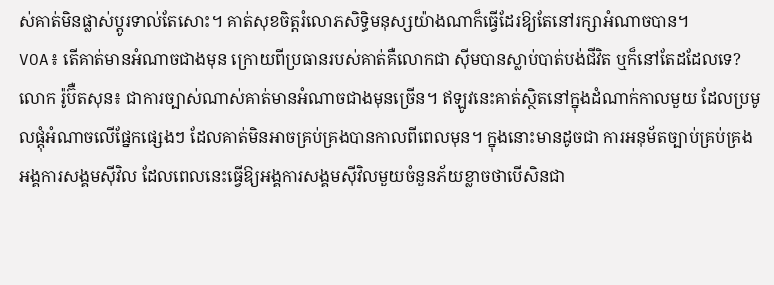ស់គាត់មិនផ្លាស់ប្តូរទាល់តែសោះ។ គាត់សុខចិត្តរំលោភសិទ្ធិមនុស្សយ៉ាងណាក៏ធ្វើដែរឱ្យតែនៅរក្សាអំណាចបាន។
VOA៖ តើគាត់មានអំណាចជាងមុន ក្រោយពីប្រធានរបស់គាត់គឺលោកជា ស៊ីមបានស្លាប់បាត់បង់ជីវិត ឬក៏នៅតែដដែលទេ?
លោក រ៉ូប៊ឺតសុន៖ ជាការច្បាស់ណាស់គាត់មានអំណាចជាងមុនច្រើន។ ឥឡូវនេះគាត់ស្ថិតនៅក្នុងដំណាក់កាលមួយ ដែលប្រមូលផ្តុំអំណាចលើផ្នែកផ្សេងៗ ដែលគាត់មិនអាចគ្រប់គ្រងបានកាលពីពេលមុន។ ក្នុងនោះមានដូចជា ការអនុម័តច្បាប់គ្រប់គ្រងអង្គការសង្គមស៊ីវិល ដែលពេលនេះធ្វើឱ្យអង្គការសង្គមស៊ីវិលមួយចំនួនភ័យខ្លាចថាបើសិនជា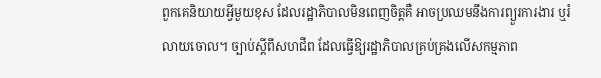ពួកគេនិយាយអ្វីមួយខុស ដែលរដ្ឋាភិបាលមិនពេញចិត្តគឺ អាចប្រឈមនឹងការព្យួរការងារ ឬរំលាយចោល។ ច្បាប់ស្តីពីសហជីព ដែលធ្វើឱ្យរដ្ឋាភិបាលគ្រប់គ្រងលើសកម្មភាព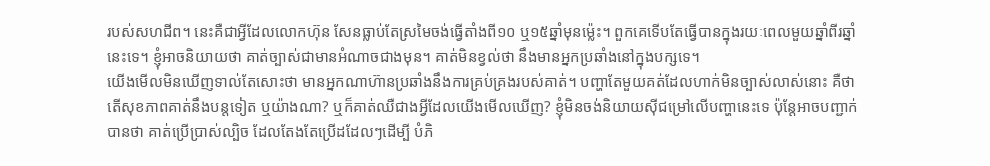របស់សហជីព។ នេះគឺជាអ្វីដែលលោកហ៊ុន សែនធ្លាប់តែស្រមៃចង់ធ្វើតាំងពី១០ ឬ១៥ឆ្នាំមុនម្ល៉េះ។ ពួកគេទើបតែធ្វើបានក្នុងរយៈពេលមួយឆ្នាំពីរឆ្នាំនេះទេ។ ខ្ញុំអាចនិយាយថា គាត់ច្បាស់ជាមានអំណាចជាងមុន។ គាត់មិនខ្វល់ថា នឹងមានអ្នកប្រឆាំងនៅក្នុងបក្សទេ។
យើងមើលមិនឃើញទាល់តែសោះថា មានអ្នកណាហ៊ានប្រឆាំងនឹងការគ្រប់គ្រងរបស់គាត់។ បញ្ហាតែមួយគត់ដែលហាក់មិនច្បាស់លាស់នោះ គឺថាតើសុខភាពគាត់នឹងបន្តទៀត ឬយ៉ាងណា? ឬក៏គាត់ឈឺជាងអ្វីដែលយើងមើលឃើញ? ខ្ញុំមិនចង់និយាយស៊ីជម្រៅលើបញ្ហានេះទេ ប៉ុន្តែអាចបញ្ជាក់បានថា គាត់ប្រើប្រាស់ល្បិច ដែលតែងតែប្រើដដែលៗដើម្បី បំភិ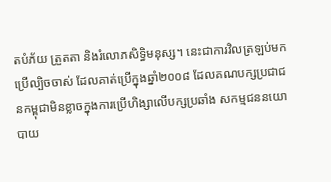តបំភ័យ ត្រួតតា និងរំលោភសិទ្ធិមនុស្ស។ នេះជាការវិលត្រឡប់មកប្រើល្បិចចាស់ ដែលគាត់ប្រើក្នុងឆ្នាំ២០០៨ ដែលគណបក្សប្រជាជនកម្ពុជាមិនខ្លាចក្នុងការប្រើហិង្សាលើបក្សប្រឆាំង សកម្មជននយោបាយ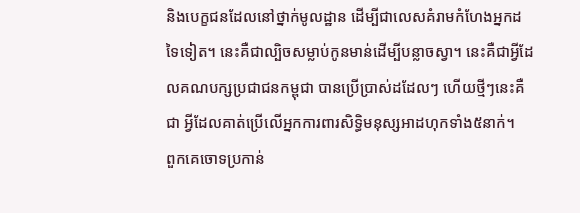និងបេក្ខជនដែលនៅថ្នាក់មូលដ្ឋាន ដើម្បីជាលេសគំរាមកំហែងអ្នកដទៃទៀត។ នេះគឺជាល្បិចសម្លាប់កូនមាន់ដើម្បីបន្លាចស្វា។ នេះគឺជាអ្វីដែលគណបក្សប្រជាជនកម្ពុជា បានប្រើប្រាស់ដដែលៗ ហើយថ្មីៗនេះគឺជា អ្វីដែលគាត់ប្រើលើអ្នកការពារសិទ្ធិមនុស្សអាដហុកទាំង៥នាក់។
ពួកគេចោទប្រកាន់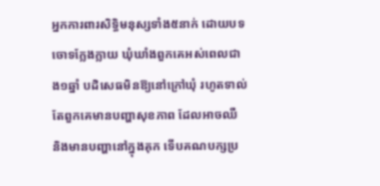អ្នកការពារសិទ្ធិមនុស្សទាំង៥នាក់ ដោយបទចោទក្លែងក្លាយ ឃុំឃាំងពួកគេអស់ពេលជាង១ឆ្នាំ បដិសេធមិនឱ្យនៅក្រៅឃុំ រហូតទាល់តែពួកគេមានបញ្ហាសុខភាព ដែលអាចឈឺ និងមានបញ្ហានៅក្នុងគុក ទើបគណបក្សប្រ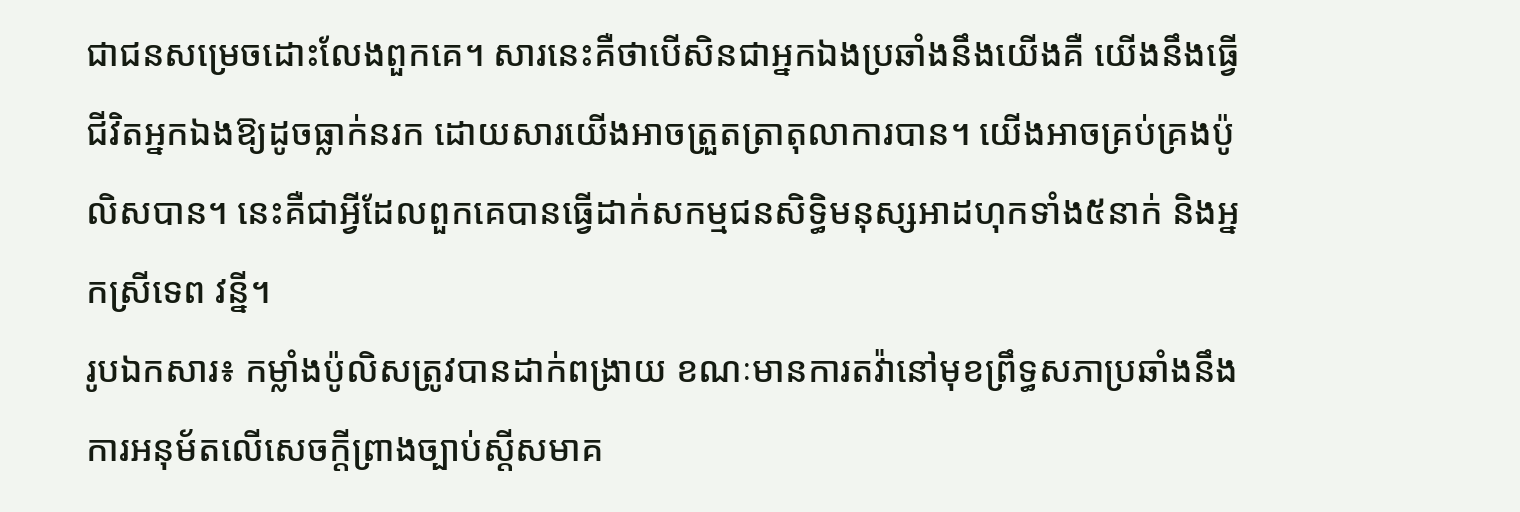ជាជនសម្រេចដោះលែងពួកគេ។ សារនេះគឺថាបើសិនជាអ្នកឯងប្រឆាំងនឹងយើងគឺ យើងនឹងធ្វើជីវិតអ្នកឯងឱ្យដូចធ្លាក់នរក ដោយសារយើងអាចត្រួតត្រាតុលាការបាន។ យើងអាចគ្រប់គ្រងប៉ូលិសបាន។ នេះគឺជាអ្វីដែលពួកគេបានធ្វើដាក់សកម្មជនសិទ្ធិមនុស្សអាដហុកទាំង៥នាក់ និងអ្នកស្រីទេព វន្នី។
រូបឯកសារ៖ កម្លាំងប៉ូលិសត្រូវបានដាក់ពង្រាយ ខណៈមានការតវ៉ានៅមុខព្រឹទ្ធសភាប្រឆាំងនឹងការអនុម័តលើសេចក្តីព្រាងច្បាប់ស្តីសមាគ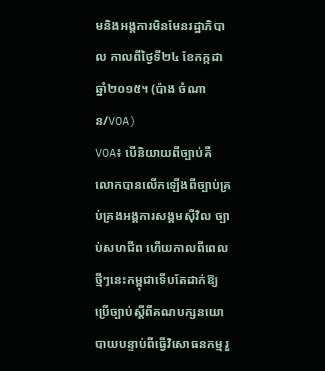មនិងអង្គការមិនមែនរដ្ឋាភិបាល កាលពីថ្ងៃទី២៤ ខែកក្កដា ឆ្នាំ២០១៥។ (ប៉ាង ចំណាន/VOA)
VOA៖ បើនិយាយពីច្បាប់គឺ លោកបានលើកឡើងពីច្បាប់គ្រប់គ្រងអង្គការសង្គមស៊ីវិល ច្បាប់សហជីព ហើយកាលពីពេលថ្មីៗនេះកម្ពុជាទើបតែដាក់ឱ្យប្រើច្បាប់ស្តីពីគណបក្សនយោបាយបន្ទាប់ពីធ្វើវិសោធនកម្មរួ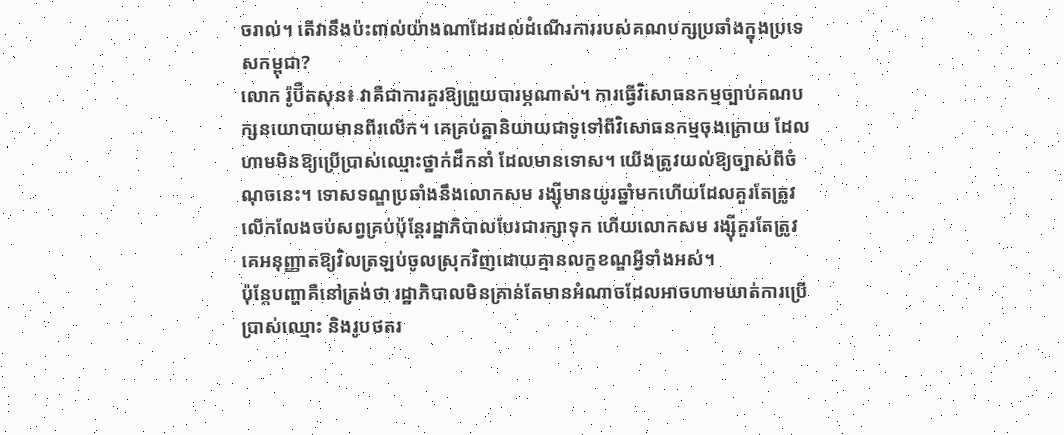ចរាល់។ តើវានឹងប៉ះពាល់យ៉ាងណាដែរដល់ដំណើរការរបស់គណបក្សប្រឆាំងក្នុងប្រទេសកម្ពុជា?
លោក រ៉ូប៊ឺតសុន៖ វាគឺជាការគួរឱ្យព្រួយបារម្ភណាស់។ ការធ្វើវិសោធនកម្មច្បាប់គណបក្សនយោបាយមានពីរលើក។ គេគ្រប់គ្នានិយាយជាទូទៅពីវិសោធនកម្មចុងក្រោយ ដែលហាមមិនឱ្យប្រើប្រាស់ឈ្មោះថ្នាក់ដឹកនាំ ដែលមានទោស។ យើងត្រូវយល់ឱ្យច្បាស់ពីចំណុចនេះ។ ទោសទណ្ឌប្រឆាំងនឹងលោកសម រង្ស៊ីមានយូរឆ្នាំមកហើយដែលគួរតែត្រូវលើកលែងចប់សព្វគ្រប់ប៉ុន្តែរដ្ឋាភិបាលបែរជារក្សាទុក ហើយលោកសម រង្ស៊ីគួរតែត្រូវគេអនុញ្ញាតឱ្យវិលត្រឡប់ចូលស្រុកវិញដោយគ្មានលក្ខខណ្ឌអ្វីទាំងអស់។
ប៉ុន្តែបញ្ហាគឺនៅត្រង់ថា រដ្ឋាភិបាលមិនគ្រាន់តែមានអំណាចដែលអាចហាមឃាត់ការប្រើប្រាស់ឈ្មោះ និងរូបថតរ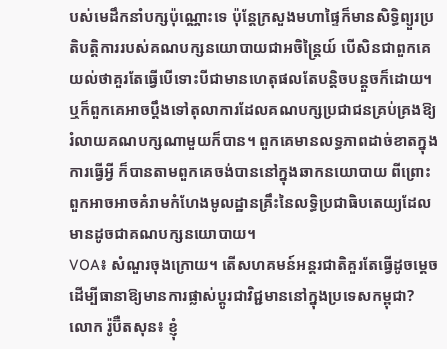បស់មេដឹកនាំបក្សប៉ុណ្ណោះទេ ប៉ុន្តែក្រសួងមហាផ្ទៃក៏មានសិទ្ធិព្យួរប្រតិបត្តិការរបស់គណបក្សនយោបាយជាអចិន្ត្រៃយ៍ បើសិនជាពួកគេយល់ថាគួរតែធ្វើបើទោះបីជាមានហេតុផលតែបន្តិចបន្តួចក៏ដោយ។ ឬក៏ពួកគេអាចប្តឹងទៅតុលាការដែលគណបក្សប្រជាជនគ្រប់គ្រងឱ្យរំលាយគណបក្សណាមួយក៏បាន។ ពួកគេមានលទ្ធភាពដាច់ខាតក្នុងការធ្វើអ្វី ក៏បានតាមពួកគេចង់បាននៅក្នុងឆាកនយោបាយ ពីព្រោះពួកអាចអាចគំរាមកំហែងមូលដ្ឋានគ្រឹះនៃលទ្ធិប្រជាធិបតេយ្យដែលមានដូចជាគណបក្សនយោបាយ។
VOA៖ សំណួរចុងក្រោយ។ តើសហគមន៍អន្តរជាតិគួរតែធ្វើដូចម្តេច ដើម្បីធានាឱ្យមានការផ្លាស់ប្តូរជាវិជ្ជមាននៅក្នុងប្រទេសកម្ពុជា?
លោក រ៉ូប៊ឺតសុន៖ ខ្ញុំ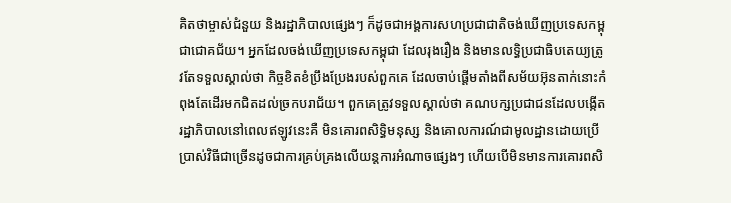គិតថាម្ចាស់ជំនួយ និងរដ្ឋាភិបាលផ្សេងៗ ក៏ដូចជាអង្គការសហប្រជាជាតិចង់ឃើញប្រទេសកម្ពុជាជោគជ័យ។ អ្នកដែលចង់ឃើញប្រទេសកម្ពុជា ដែលរុងរឿង និងមានលទ្ធិប្រជាធិបតេយ្យត្រូវតែទទួលស្គាល់ថា កិច្ចខិតខំប្រឹងប្រែងរបស់ពួកគេ ដែលចាប់ផ្តើមតាំងពីសម័យអ៊ុនតាក់នោះកំពុងតែដើរមកជិតដល់ច្រកបរាជ័យ។ ពួកគេត្រូវទទួលស្គាល់ថា គណបក្សប្រជាជនដែលបង្កើតរដ្ឋាភិបាលនៅពេលឥឡូវនេះគឺ មិនគោរពសិទ្ធិមនុស្ស និងគោលការណ៍ជាមូលដ្ឋានដោយប្រើប្រាស់វិធីជាច្រើនដូចជាការគ្រប់គ្រងលើយន្តការអំណាចផ្សេងៗ ហើយបើមិនមានការគោរពសិ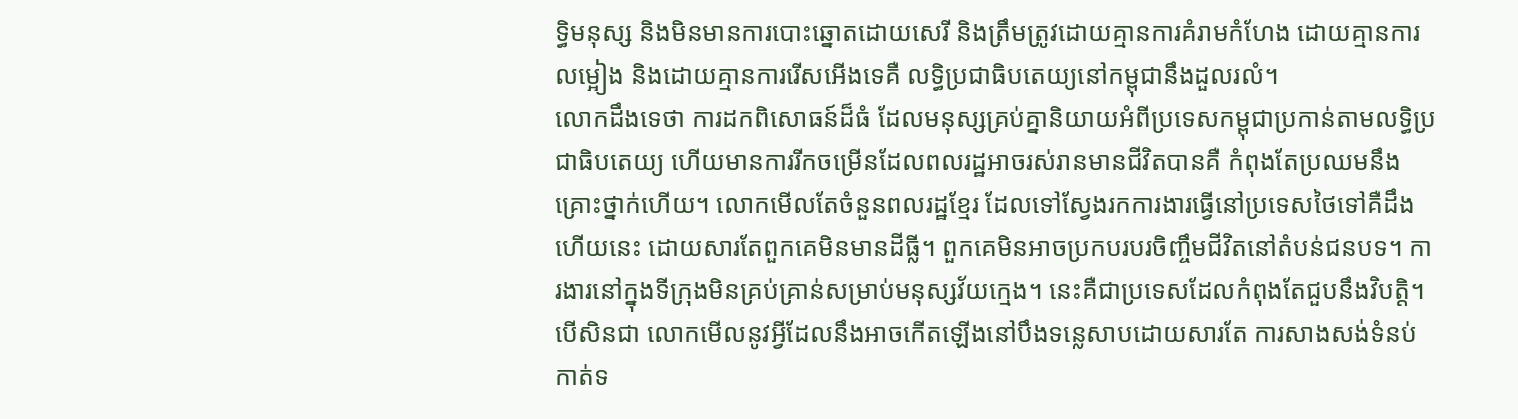ទ្ធិមនុស្ស និងមិនមានការបោះឆ្នោតដោយសេរី និងត្រឹមត្រូវដោយគ្មានការគំរាមកំហែង ដោយគ្មានការលម្អៀង និងដោយគ្មានការរើសអើងទេគឺ លទ្ធិប្រជាធិបតេយ្យនៅកម្ពុជានឹងដួលរលំ។
លោកដឹងទេថា ការដកពិសោធន៍ដ៏ធំ ដែលមនុស្សគ្រប់គ្នានិយាយអំពីប្រទេសកម្ពុជាប្រកាន់តាមលទ្ធិប្រជាធិបតេយ្យ ហើយមានការរីកចម្រើនដែលពលរដ្ឋអាចរស់រានមានជីវិតបានគឺ កំពុងតែប្រឈមនឹងគ្រោះថ្នាក់ហើយ។ លោកមើលតែចំនួនពលរដ្ឋខ្មែរ ដែលទៅស្វែងរកការងារធ្វើនៅប្រទេសថៃទៅគឺដឹងហើយនេះ ដោយសារតែពួកគេមិនមានដីធ្លី។ ពួកគេមិនអាចប្រកបរបរចិញ្ចឹមជីវិតនៅតំបន់ជនបទ។ ការងារនៅក្នុងទីក្រុងមិនគ្រប់គ្រាន់សម្រាប់មនុស្សវ័យក្មេង។ នេះគឺជាប្រទេសដែលកំពុងតែជួបនឹងវិបត្តិ។ បើសិនជា លោកមើលនូវអ្វីដែលនឹងអាចកើតឡើងនៅបឹងទន្លេសាបដោយសារតែ ការសាងសង់ទំនប់កាត់ទ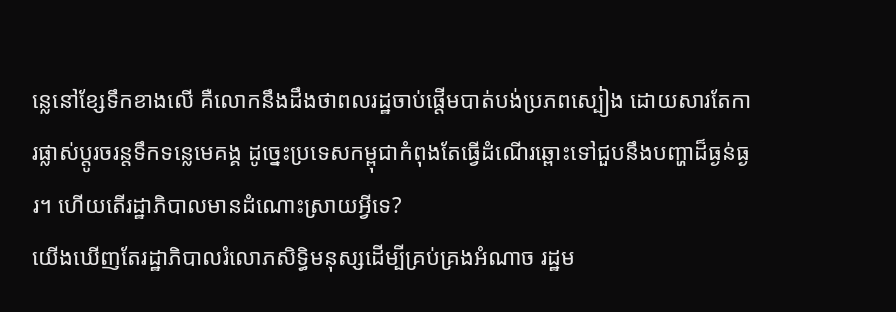ន្លេនៅខ្សែទឹកខាងលើ គឺលោកនឹងដឹងថាពលរដ្ឋចាប់ផ្តើមបាត់បង់ប្រភពស្បៀង ដោយសារតែការផ្លាស់ប្តូរចរន្តទឹកទន្លេមេគង្គ ដូច្នេះប្រទេសកម្ពុជាកំពុងតែធ្វើដំណើរឆ្ពោះទៅជួបនឹងបញ្ហាដ៏ធ្ងន់ធ្ងរ។ ហើយតើរដ្ឋាភិបាលមានដំណោះស្រាយអ្វីទេ?
យើងឃើញតែរដ្ឋាភិបាលរំលោភសិទ្ធិមនុស្សដើម្បីគ្រប់គ្រងអំណាច រដ្ឋម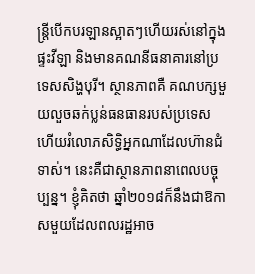ន្ត្រីបើកបរឡានស្អាតៗហើយរស់នៅក្នុងផ្ទះវីឡា និងមានគណនីធនាគារនៅប្រទេសសិង្ហបុរី។ ស្ថានភាពគឺ គណបក្សមួយលួចឆក់ប្លន់ធនធានរបស់ប្រទេស ហើយរំលោភសិទ្ធិអ្នកណាដែលហ៊ានជំទាស់។ នេះគឺជាស្ថានភាពនាពេលបច្ចុប្បន្ន។ ខ្ញុំគិតថា ឆ្នាំ២០១៨ក៏នឹងជាឱកាសមួយដែលពលរដ្ឋអាច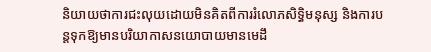និយាយថាការជះលុយដោយមិនគិតពីការរំលោភសិទ្ធិមនុស្ស និងការបន្តទុកឱ្យមានបរិយាកាសនយោបាយមានមេដឹ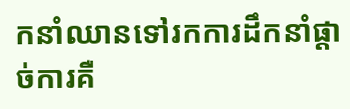កនាំឈានទៅរកការដឹកនាំផ្តាច់ការគឺ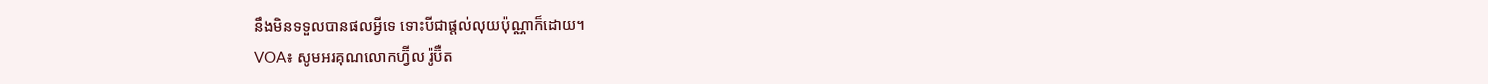នឹងមិនទទួលបានផលអ្វីទេ ទោះបីជាផ្តល់លុយប៉ុណ្ណាក៏ដោយ។
VOA៖ សូមអរគុណលោកហ្វ៊ីល រ៉ូប៊ឺត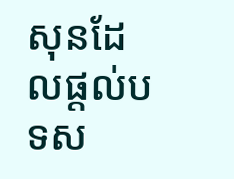សុនដែលផ្តល់បទស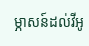ម្ភាសន៍ដល់វីអូ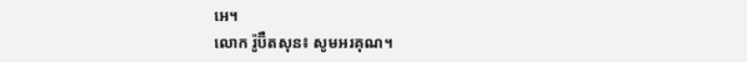អេ។
លោក រ៉ូប៊ឺតសុន៖ សូមអរគុណ។